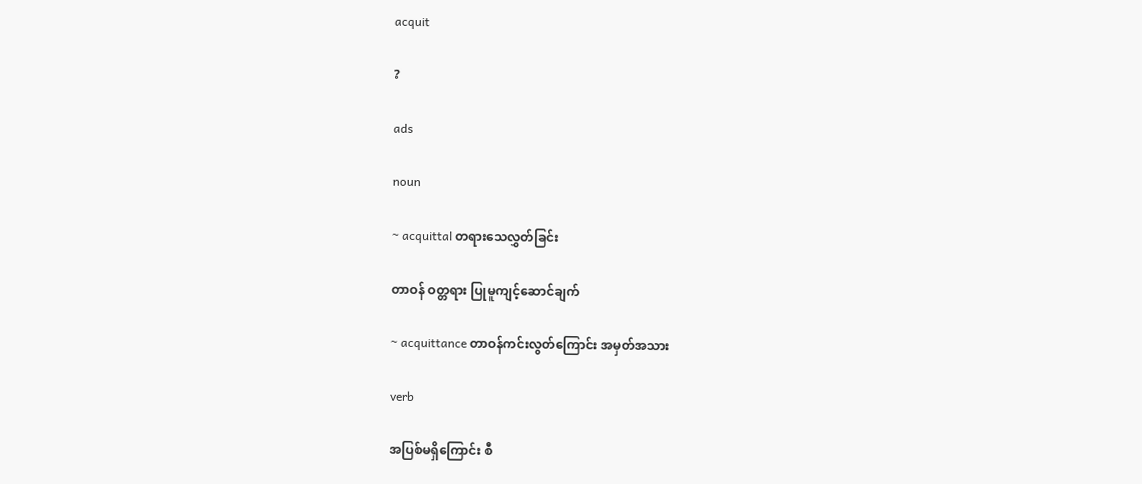acquit

?

ads

noun

~ acquittal တရားသေလွှတ်ခြင်း

တာဝန် ဝတ္တရား ပြုမူကျင့်ဆောင်ချက်

~ acquittance တာဝန်ကင်းလွတ်ကြောင်း အမှတ်အသား

verb

အပြစ်မရှိကြောင်း စီ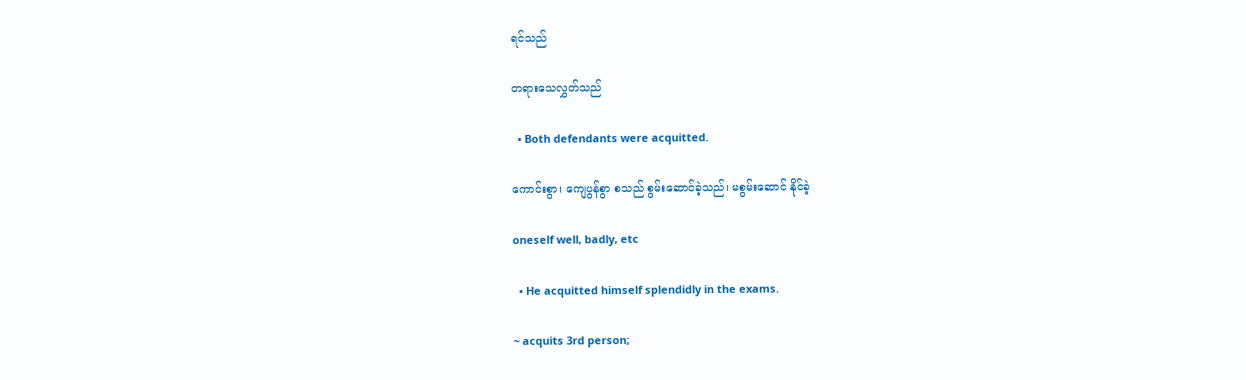ရင်သည်

တရားသေလွှတ်သည်

  • Both defendants were acquitted.

ကောင်းစွာ၊ ကျေပွန်စွာ စသည် စွမ်းဆောင်ခဲ့သည်၊ မစွမ်းဆောင် နိုင်ခဲ့

oneself well, badly, etc

  • He acquitted himself splendidly in the exams.

~ acquits 3rd person;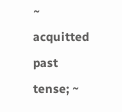~ acquitted past tense; ~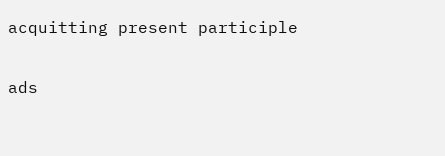acquitting present participle

ads